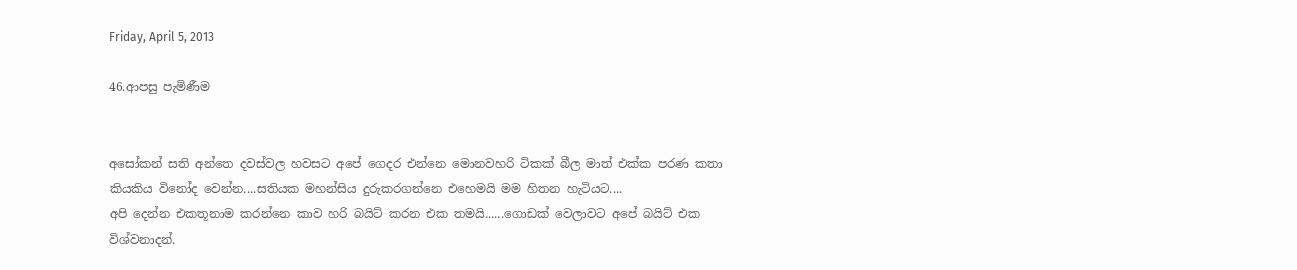Friday, April 5, 2013

46.ආපසු පැමිණීම


අසෝකන් සති අන්තෙ දවස්වල හවසට අපේ ගෙදර එන්නෙ මොනවහරි ටිකක් බීල මාත් එක්ක පරණ කතා කියකිය විනෝද වෙන්න....සතියක මහන්සිය දුරුකරගන්නෙ එහෙමයි මම හිතන හැටියට....
අපි දෙන්න එකතූනාම කරන්නෙ කාව හරි බයිට් කරන එක තමයි......ගොඩක් වෙලාවට අපේ බයිට් එක විශ්වනාදන්.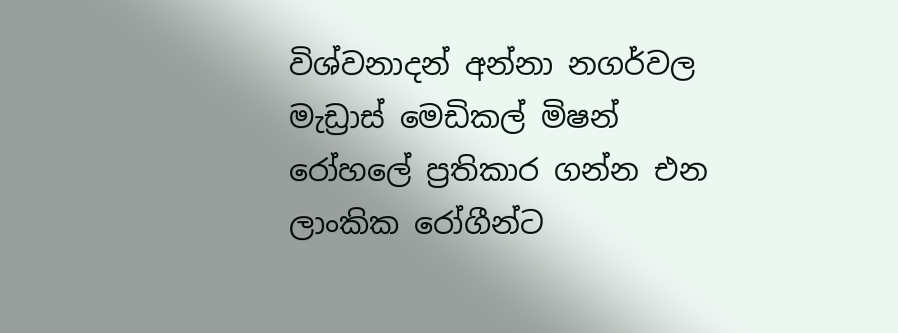විශ්වනාදන් අන්නා නගර්වල මැඩ්‍රාස් මෙඩිකල් මිෂන් රෝහලේ ප්‍රතිකාර ගන්න එන ලාංකික රෝගීන්ට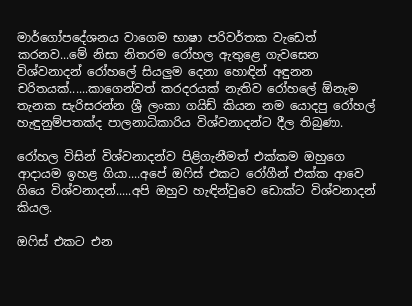මාර්ගෝපදේශනය වාගෙම භාෂා පරිවර්තක වැඩෙත් කරනව...මේ නිසා නිතරම රෝහල ඇතුළෙ ගැවසෙන විශ්වනාදන් රෝහලේ සියලුම දෙනා හොඳින් අඳුනන චරිතයක්......කාගෙන්වත් කරදරයක් නැතිව රෝහලේ ඕනැම තැනක සැරිසරන්න ශ්‍රී ලංකා ගයිඩ් කියන නම යොදපු රෝහල් හැඳුනුම්පතක්ද පාලනාධිකාරිය විශ්වනාදන්ට දීල තිබුණා.

රෝහල විසින් විශ්වනාදන්ව පිළිගැනීමත් එක්කම ඔහුගෙ ආදායම ඉහළ ගියා....අපේ ඔෆිස් එකට රෝගීන් එක්ක ආවෙ ගියෙ විශ්වනාදන්.....අපි ඔහුව හැඳින්වුවෙ ඩොක්ට විශ්වනාදන් කියල.

ඔෆිස් එකට එන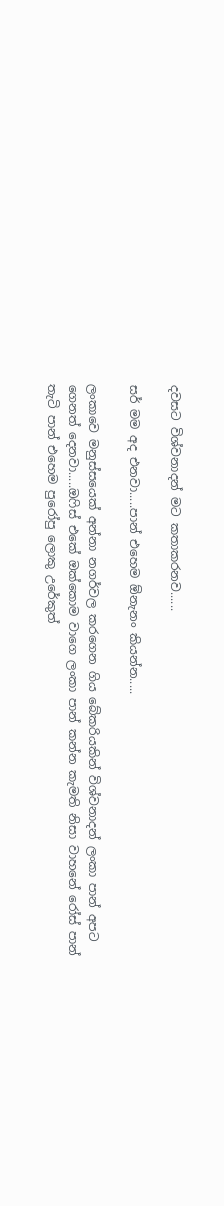දවසට විශ්වනාදන් මට කතාකරනව......

සර් මම අද එනවා.....පාන් එහෙම ඕනැනං කියන්න.....

ලංකාවෙ මනුස්සයෙක් අන්නා නගර්වල කරගෙන ගිය බේකරියකින් විශ්වනාදන් ලංකා පාන් අපට ගෙනත් දෙනවා.....ඔෆිස් එකේ ඔක්කොම වාගෙ ලංකා පාන් කන්න කැමති නිසා වාහනේ රෝස් පාන් තැටි පාන් එහෙම පුරෝපු ලොකු උරේකුත්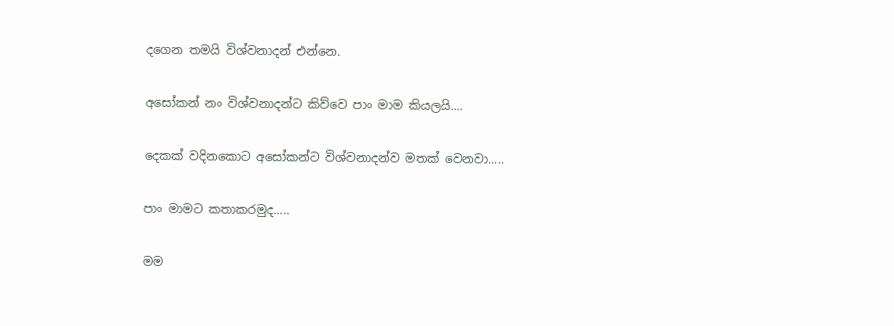දගෙන තමයි විශ්වනාදන් එන්නෙ.

අසෝකන් නං විශ්වනාදන්ට කිව්වෙ පාං මාම කියලයි....

දෙකක් වදිනකොට අසෝකන්ට විශ්වනාදන්ව මතක් වෙනවා.....

පාං මාමට කතාකරමුද.....

මම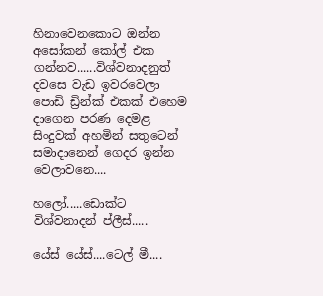හිනාවෙනකොට ඔන්න අසෝකන් කෝල් එක ගන්නව......විශ්වනාදනුත් දවසෙ වැඩ ඉවරවෙලා පොඩි ඩ්‍රින්ක් එකක් එහෙම දාගෙන පරණ දෙමළ සිංදුවක් අහමින් සතුටෙන් සමාදානෙන් ගෙදර ඉන්න වෙලාවනෙ....

හලෝ.....ඩොක්ට විශ්වනාදන් ප්ලීස්.....

යේස් යේස්....ටෙල් මී....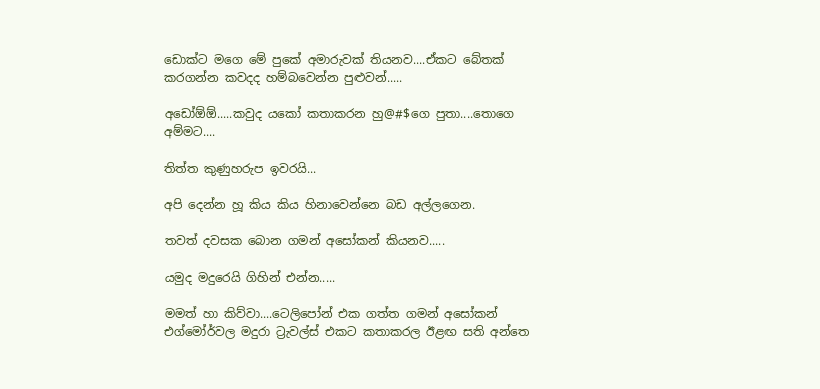ඩොක්ට මගෙ මේ පුකේ අමාරුවක් තියනව....ඒකට බේතක් කරගන්න කවදද හම්බවෙන්න පුළුවන්.....

අඩෝඕඕ.....කවුද යකෝ කතාකරන හු@#$ගෙ පුතා....තොගෙ අම්මට....

තිත්ත කුණුහරුප ඉවරයි...

අපි දෙන්න හූ කිය කිය හිනාවෙන්නෙ බඩ අල්ලගෙන.

තවත් දවසක බොන ගමන් අසෝකන් කියනව.....

යමුද මදුරෙයි ගිහින් එන්න.....

මමත් හා කිව්වා....ටෙලිපෝන් එක ගත්ත ගමන් අසෝකන් එග්මෝර්වල මදුරා ට්‍රැවල්ස් එකට කතාකරල ඊළඟ සති අන්තෙ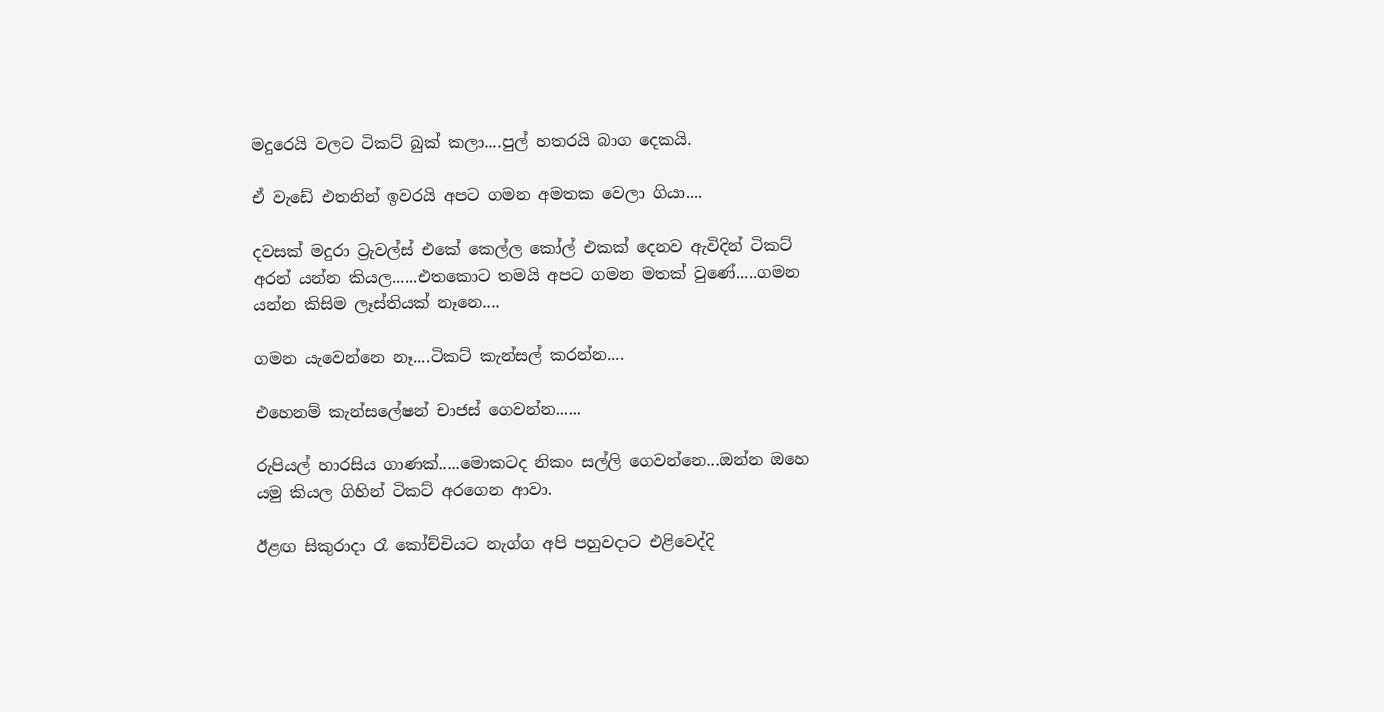මදුරෙයි වලට ටිකට් බුක් කලා....පුල් හතරයි බාග දෙකයි.

ඒ වැඩේ එතනින් ඉවරයි අපට ගමන අමතක වෙලා ගියා....

දවසක් මදුරා ට්‍රැවල්ස් එකේ කෙල්ල කෝල් එකක් දෙනව ඇවිදින් ටිකට් අරන් යන්න කියල......එතකොට තමයි අපට ගමන මතක් වුණේ.....ගමන යන්න කිසිම ලෑස්තියක් නෑනෙ....

ගමන යැවෙන්නෙ නෑ....ටිකට් කැන්සල් කරන්න....

එහෙනම් කැන්සලේෂන් චාජස් ගෙවන්න......

රුපියල් හාරසිය ගාණක්.....මොකටද නිකං සල්ලි ගෙවන්නෙ...ඔන්න ඔහෙ යමු කියල ගිහින් ටිකට් අරගෙන ආවා.

ඊළඟ සිකුරාදා රෑ කෝච්චියට නැග්ග අපි පහුවදාට එළිවෙද්දි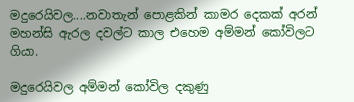මදුරෙයිවල....නවාතැන් පොළකින් කාමර දෙකක් අරන් මහන්සි ඇරල දවල්ට කාල එහෙම අම්මන් කෝවිලට ගියා.

මදුරෙයිවල අම්මන් කෝවිල දකුණු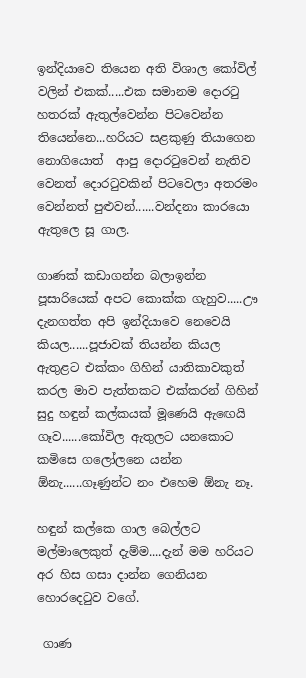ඉන්දියාවෙ තියෙන අති විශාල කෝවිල් වලින් එකක්.....එක සමානම දොරටු හතරක් ඇතුල්වෙන්න පිටවෙන්න තියෙන්නෙ...හරියට සළකුණු තියාගෙන නොගියොත්  ආපු දොරටුවෙන් නැතිව වෙනත් දොරටුවකින් පිටවෙලා අතරමං වෙන්නත් පුළුවන්......වන්දනා කාරයො ඇතුලෙ සූ ගාල.

ගාණක් කඩාගන්න බලාඉන්න පූසාරියෙක් අපට කොක්ක ගැහුව.....ඌ දැනගත්ත අපි ඉන්දියාවෙ නෙවෙයි කියල......පූජාවක් තියන්න කියල ඇතුළට එක්කං ගිහින් යාතිකාවකුත් කරල මාව පැත්තකට එක්කරන් ගිහින් සුදු හඳුන් කල්කයක් මූණෙයි ඇඟෙයි ගෑව......කෝවිල ඇතුලට යනකොට කමිසෙ ගලෝලනෙ යන්න ඕනැ......ගෑණුන්ට නං එහෙම ඕනැ නෑ.

හඳුන් කල්කෙ ගාල බෙල්ලට මල්මාලෙකුත් දැම්ම....දැන් මම හරියට අර හිස ගසා දාන්න ගෙනියන හොරදෙටුව වගේ.

 ගාණ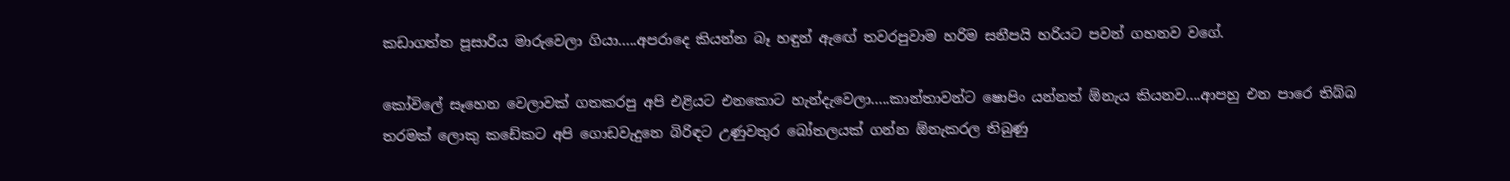කඩාගත්ත පූසාරිය මාරුවෙලා ගියා.....අපරාදෙ කියන්න බෑ හඳුන් ඇඟේ තවරපුවාම හරිම සනීපයි හරියට පවන් ගහනව වගේ.

කෝවිලේ සෑහෙන වෙලාවක් ගතකරපු අපි එළියට එනකොට හැන්දැවෙලා.....කාන්තාවන්ට ෂොපිං යන්නත් ඕනැය කියනව....ආපහු එන පාරෙ තිබ්බ තරමක් ලොකු කඩේකට අපි ගොඩවැදුනෙ බිරිඳට උණුවතුර බෝතලයක් ගන්න ඕනැකරල තිබුණු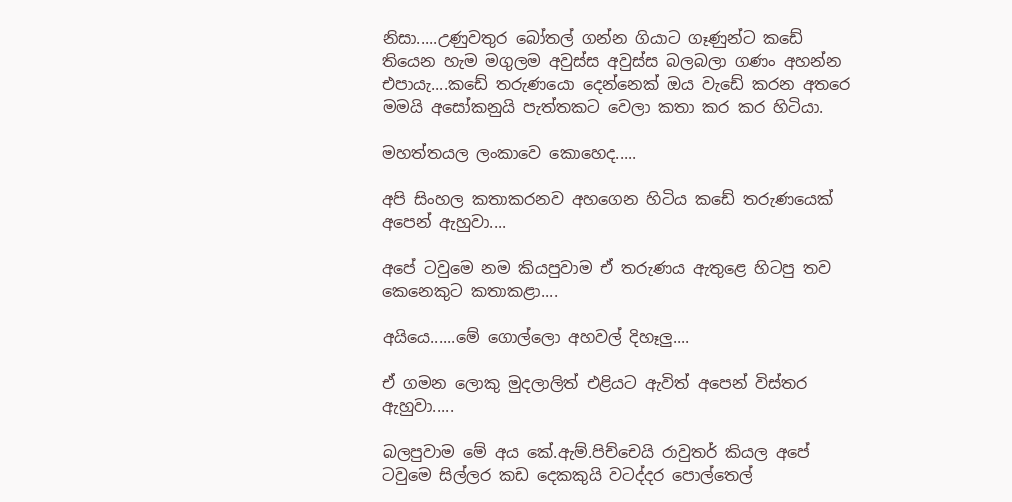නිසා.....උණුවතුර බෝතල් ගන්න ගියාට ගෑණුන්ට කඩේ තියෙන හැම මගුලම අවුස්ස අවුස්ස බලබලා ගණං අහන්න එපායැ....කඩේ තරුණයො දෙන්නෙක් ඔය වැඩේ කරන අතරෙ මමයි අසෝකනුයි පැත්තකට වෙලා කතා කර කර හිටියා.

මහත්තයල ලංකාවෙ කොහෙද.....

අපි සිංහල කතාකරනව අහගෙන හිටිය කඩේ තරුණයෙක් අපෙන් ඇහුවා....

අපේ ටවුමෙ නම කියපුවාම ඒ තරුණය ඇතුළෙ හිටපු තව කෙනෙකුට කතාකළා....

අයියෙ......මේ ගොල්ලො අහවල් දිහෑලු....

ඒ ගමන ලොකු මුදලාලිත් එළියට ඇවිත් අපෙන් විස්තර ඇහුවා.....

බලපුවාම මේ අය කේ.ඇම්.පිච්චෙයි රාවුතර් කියල අපේ ටවුමෙ සිල්ලර කඩ දෙකකුයි වටද්දර පොල්තෙල්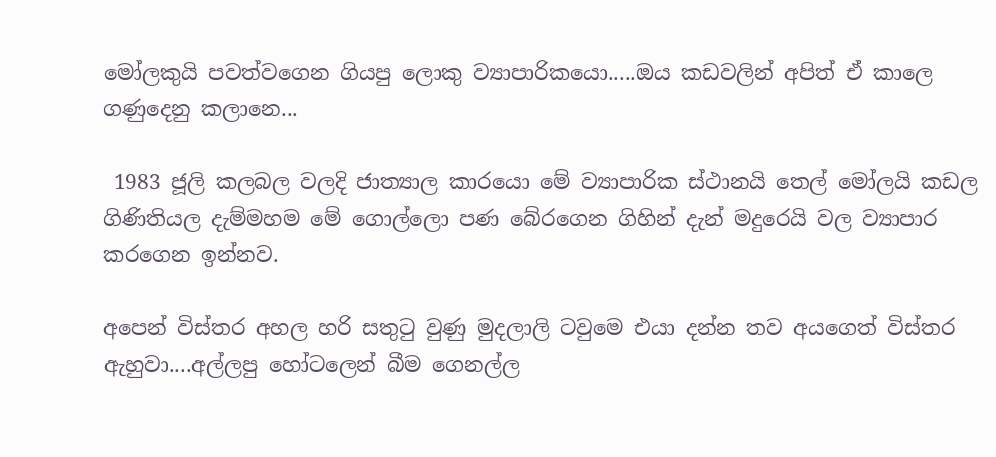මෝලකුයි පවත්වගෙන ගියපු ලොකු ව්‍යාපාරිකයො.....ඔය කඩවලින් අපිත් ඒ කාලෙ ගණුදෙනු කලානෙ...

 1983 ජූලි කලබල වලදි ජාත්‍යාල කාරයො මේ ව්‍යාපාරික ස්ථානයි තෙල් මෝලයි කඩල ගිණිතියල දැම්මහම මේ ගොල්ලො පණ බේරගෙන ගිහින් දැන් මදුරෙයි වල ව්‍යාපාර කරගෙන ඉන්නව.

අපෙන් විස්තර අහල හරි සතුටු වුණු මුදලාලි ටවුමෙ එයා දන්න තව අයගෙත් විස්තර ඇහුවා....අල්ලපු හෝටලෙන් බීම ගෙනල්ල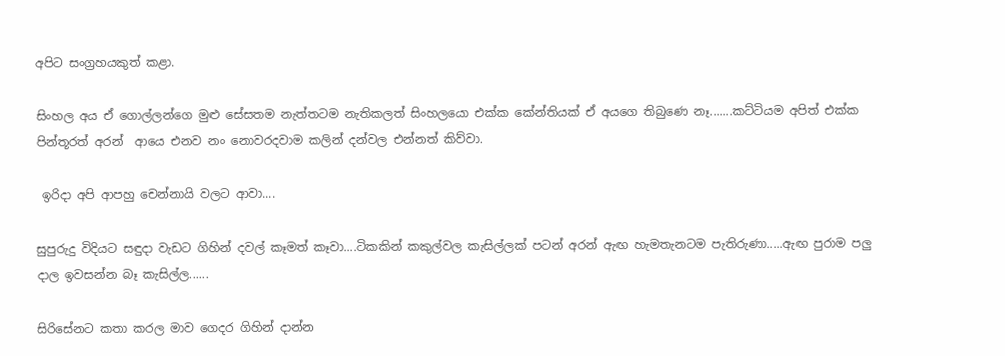අපිට සංග්‍රහයකුත් කළා.

සිංහල අය ඒ ගොල්ලන්ගෙ මුළු සේසතම නැත්තටම නැතිකලත් සිංහලයො එක්ක කේන්තියක් ඒ අයගෙ තිබුණෙ නෑ.......කට්ටියම අපිත් එක්ක  පින්තූරත් අරන්  ආයෙ එනව නං නොවරදවාම කලින් දන්වල එන්නත් කිව්වා.

 ඉරිදා අපි ආපහු චෙන්නායි වලට ආවා....

සුපුරුදු විදියට සඳුදා වැඩට ගිහින් දවල් කෑමත් කෑවා....ටිකකින් කකුල්වල කැසිල්ලක් පටන් අරන් ඇඟ හැමතැනටම පැතිරුණා.....ඇඟ පුරාම පලු දාල ඉවසන්න බෑ කැසිල්ල......

සිරිසේනට කතා කරල මාව ගෙදර ගිහින් දාන්න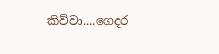කිව්වා....ගෙදර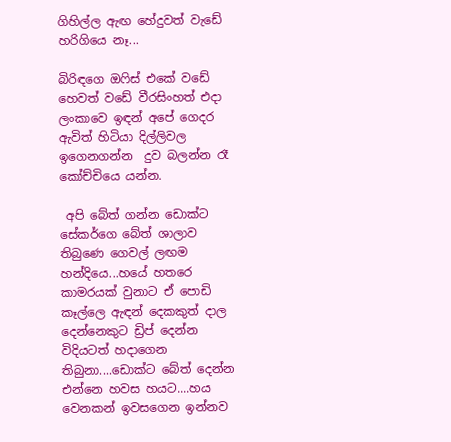ගිහිල්ල ඇඟ හේදුවත් වැඩේ හරිගියෙ නෑ...

බිරිඳගෙ ඔෆිස් එකේ වඩේ හෙවත් වඩේ වීරසිංහත් එදා ලංකාවෙ ඉඳන් අපේ ගෙදර ඇවිත් හිටියා දිල්ලිවල ඉගෙනගන්න  දුව බලන්න රෑ කෝච්චියෙ යන්න.

 අපි බේත් ගන්න ඩොක්ට සේකර්ගෙ බේත් ශාලාව තිබුණෙ ගෙවල් ලඟම හන්දියෙ...හයේ හතරෙ කාමරයක් වුනාට ඒ පොඩි කෑල්ලෙ ඇඳන් දෙකකුත් දාල දෙන්නෙකුට ඩ්‍රිප් දෙන්න විදියටත් හදාගෙන තිබුනා....ඩොක්ට බේත් දෙන්න එන්නෙ හවස හයට....හය වෙනකන් ඉවසගෙන ඉන්නව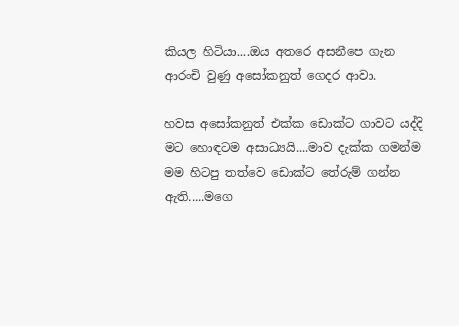කියල හිටියා....ඔය අතරෙ අසනීපෙ ගැන ආරංචි වුණු අසෝකනුත් ගෙදර ආවා.

හවස අසෝකනුත් එක්ක ඩොක්ට ගාවට යද්දි මට හොඳටම අසාධ්‍යයි....මාව දැක්ක ගමන්ම මම හිටපු තත්වෙ ඩොක්ට තේරුම් ගන්න ඇති.....මගෙ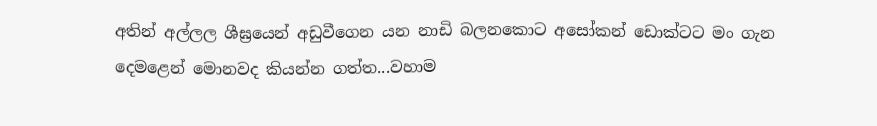අතින් අල්ලල ශීඝ්‍රයෙන් අඩුවීගෙන යන නාඩි බලනකොට අසෝකන් ඩොක්ටට මං ගැන දෙමළෙන් මොනවද කියන්න ගත්ත...වහාම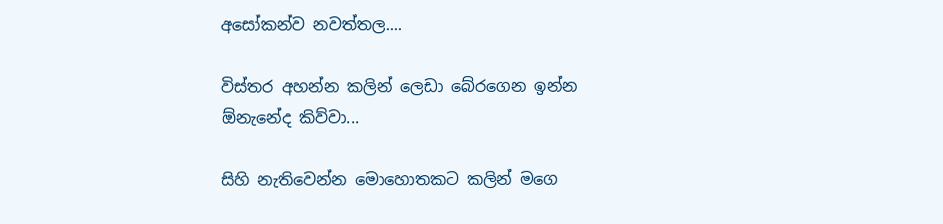අසෝකන්ව නවත්තල....

විස්තර අහන්න කලින් ලෙඩා බේරගෙන ඉන්න ඕනැනේද කිව්වා...

සිහි නැතිවෙන්න මොහොතකට කලින් මගෙ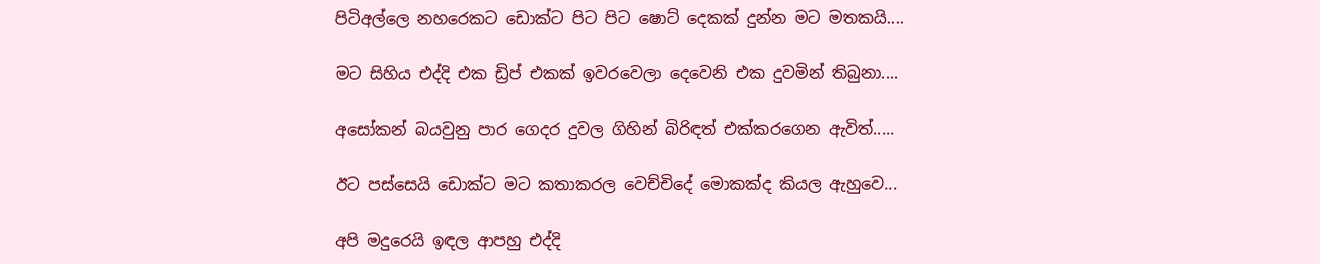පිටිඅල්ලෙ නහරෙකට ඩොක්ට පිට පිට ෂොට් දෙකක් දුන්න මට මතකයි....

මට සිහිය එද්දි එක ඩ්‍රිප් එකක් ඉවරවෙලා දෙවෙනි එක දුවමින් තිබුනා....

අසෝකන් බයවුනු පාර ගෙදර දුවල ගිහින් බිරිඳත් එක්කරගෙන ඇවිත්.....

ඊට පස්සෙයි ඩොක්ට මට කතාකරල වෙච්චිදේ මොකක්ද කියල ඇහුවෙ...

අපි මදුරෙයි ඉඳල ආපහු එද්දි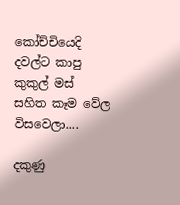කෝච්චියෙදි දවල්ට කාපු කුකුල් මස් සහිත කෑම වේල විසවෙලා....

දකුණු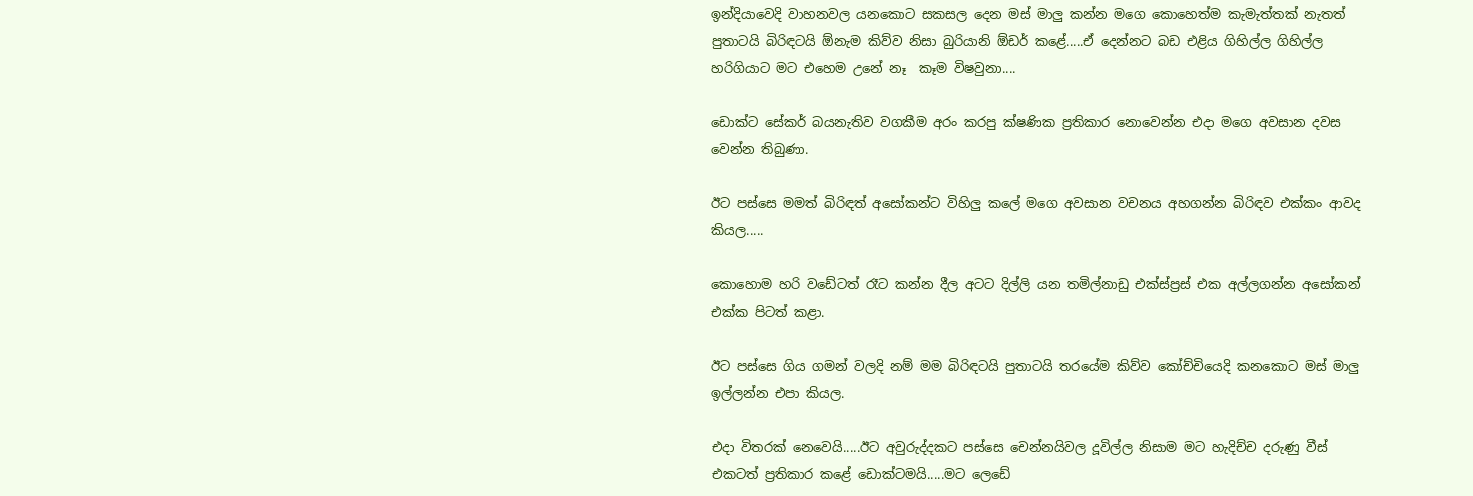ඉන්දියාවෙදි වාහනවල යනකොට සකසල දෙන මස් මාලු කන්න මගෙ කොහෙත්ම කැමැත්තක් නැතත් පුතාටයි බිරිඳටයි ඕනැම කිව්ව නිසා බුරියානි ඕඩර් කළේ.....ඒ දෙන්නට බඩ එළිය ගිහිල්ල ගිහිල්ල හරිගියාට මට එහෙම උනේ නෑ  කෑම විෂවුනා....

ඩොක්ට සේකර් බයනැතිව වගකීම අරං කරපු ක්ෂණික ප්‍රතිකාර නොවෙන්න එදා මගෙ අවසාන දවස වෙන්න තිබුණා.

ඊට පස්සෙ මමත් බිරිඳත් අසෝකන්ට විහිලු කලේ මගෙ අවසාන වචනය අහගන්න බිරිඳව එක්කං ආවද කියල.....

කොහොම හරි වඩේටත් රෑට කන්න දීල අටට දිල්ලි යන තමිල්නාඩු එක්ස්ප්‍රස් එක අල්ලගන්න අසෝකන් එක්ක පිටත් කළා.

ඊට පස්සෙ ගිය ගමන් වලදි නම් මම බිරිඳටයි පුතාටයි තරයේම කිව්ව කෝච්චියෙදි කනකොට මස් මාලු ඉල්ලන්න එපා කියල.

එදා විතරක් නෙවෙයි.....ඊට අවුරුද්දකට පස්සෙ චෙන්නයිවල දූවිල්ල නිසාම මට හැදිච්ච දරුණු වීස් එකටත් ප්‍රතිකාර කළේ ඩොක්ටමයි.....මට ලෙඩේ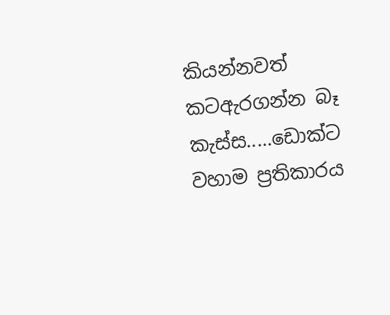කියන්නවත් කටඇරගන්න බෑ කැස්ස.....ඩොක්ට වහාම ප්‍රතිකාරය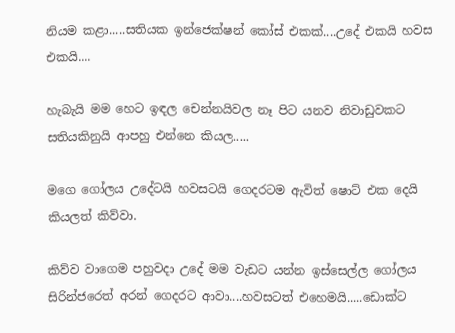නියම කළා.....සතියක ඉන්ජෙක්ෂන් කෝස් එකක්....උදේ එකයි හවස එකයි....

හැබැයි මම හෙට ඉඳල චෙන්නයිවල නෑ පිට යනව නිවාඩුවකට සතියකිනුයි ආපහු එන්නෙ කියල.....

මගෙ ගෝලය උදේටයි හවසටයි ගෙදරටම ඇවිත් ෂොට් එක දෙයි කියලත් කිව්වා.

කිව්ව වාගෙම පහුවදා උදේ මම වැඩට යන්න ඉස්සෙල්ල ගෝලය සිරින්ජරෙත් අරන් ගෙදරට ආවා....හවසටත් එහෙමයි.....ඩොක්ට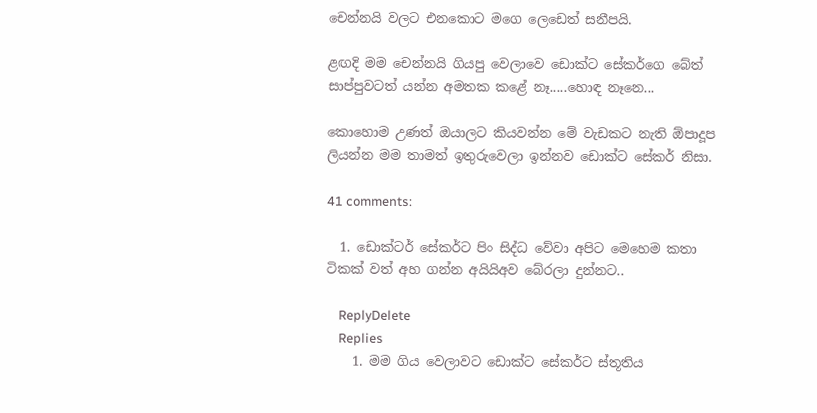චෙන්නයි වලට එනකොට මගෙ ලෙඩෙත් සනීපයි.

ළඟදි මම චෙන්නයි ගියපු වෙලාවෙ ඩොක්ට සේකර්ගෙ බේත් සාප්පුවටත් යන්න අමතක කළේ නෑ.....හොඳ නෑනෙ...

කොහොම උණත් ඔයාලට කියවන්න මේ වැඩකට නැති ඕපාදූප ලියන්න මම තාමත් ඉතුරුවෙලා ඉන්නව ඩොක්ට සේකර් නිසා.

41 comments:

  1. ඩොක්ටර් සේකර්ට පිං සිද්ධ වේවා අපිට මෙහෙම කතා ටිකක් වත් අහ ගන්න අයියිඅව බේරලා දුන්නට..

    ReplyDelete
    Replies
    1. මම ගිය වෙලාවට ඩොක්ට සේකර්ට ස්තූතිය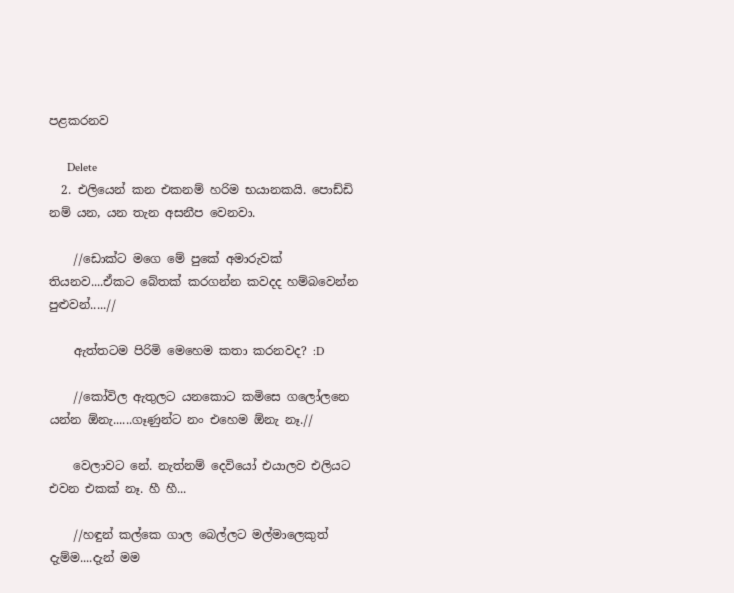පළකරනව

      Delete
  2. එලියෙන් කන එකනම් හරිම භයානකයි. පොඩ්ඩි නම් යන, යන තැන අසනීප වෙනවා.

    //ඩොක්ට මගෙ මේ පුකේ අමාරුවක් තියනව....ඒකට බේතක් කරගන්න කවදද හම්බවෙන්න පුළුවන්.....//

    ඇත්තටම පිරිමි මෙහෙම කතා කරනවද? :D

    //කෝවිල ඇතුලට යනකොට කමිසෙ ගලෝලනෙ යන්න ඕනැ......ගෑණුන්ට නං එහෙම ඕනැ නෑ.//

    වෙලාවට නේ. නැත්නම් දෙවියෝ එයාලව එලියට එවන එකක් නෑ. හී හී...

    //හඳුන් කල්කෙ ගාල බෙල්ලට මල්මාලෙකුත් දැම්ම....දැන් මම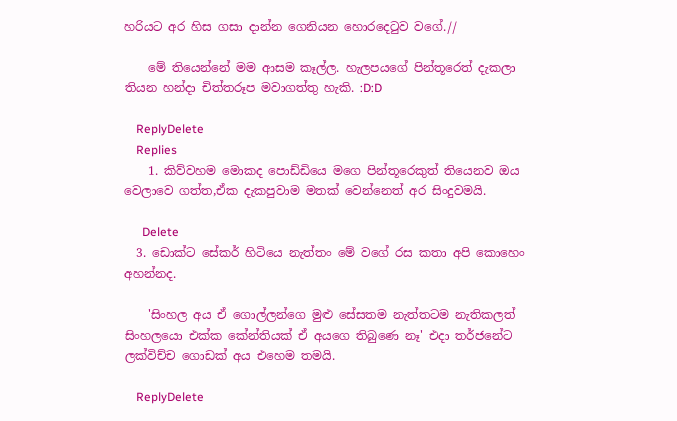හරියට අර හිස ගසා දාන්න ගෙනියන හොරදෙටුව වගේ.//

    මේ තියෙන්නේ මම ආසම කෑල්ල. හැලපයගේ පින්තූරෙත් දැකලා තියන හන්දා චිත්තරූප මවාගත්තු හැකි. :D:D

    ReplyDelete
    Replies
    1. කිව්වහම මොකද පොඩ්ඩියෙ මගෙ පින්තූරෙකුත් තියෙනව ඔය වෙලාවෙ ගත්ත,ඒක දැකපුවාම මතක් වෙන්නෙත් අර සිංදුවමයි.

      Delete
  3. ඩොක්ට සේකර් හිටියෙ නැත්තං මේ වගේ රස කතා අපි කොහෙං අහන්නද.

    'සිංහල අය ඒ ගොල්ලන්ගෙ මුළු සේසතම නැත්තටම නැතිකලත් සිංහලයො එක්ක කේන්තියක් ඒ අයගෙ තිබුණෙ නෑ' එදා තර්ජනේට ලක්විච්ච ගොඩක් අය එහෙම තමයි.

    ReplyDelete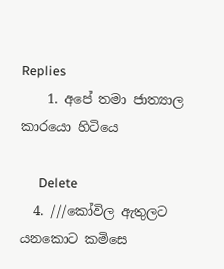Replies
    1. අපේ තමා ජාත්‍යාල කාරයො හිටියෙ

      Delete
  4. ///කෝවිල ඇතුලට යනකොට කමිසෙ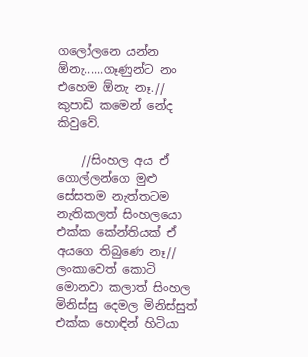ගලෝලනෙ යන්න ඕනැ......ගෑණුන්ට නං එහෙම ඕනැ නෑ.// කුපාඩි කමෙන් නේද කිවුවේ.

    //සිංහල අය ඒ ගොල්ලන්ගෙ මුළු සේසතම නැත්තටම නැතිකලත් සිංහලයො එක්ක කේන්තියක් ඒ අයගෙ තිබුණෙ නෑ// ලංකාවෙත් කොටි මොනවා කලාත් සිංහල මිනිස්සු දෙමල මිනිස්සුත් එක්ක හොඳින් හිටියා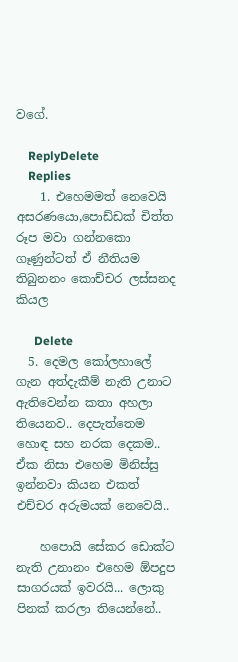වගේ.

    ReplyDelete
    Replies
    1. එහෙමමත් නෙවෙයි අසරණයො,පොඩ්ඩක් චිත්ත රූප මවා ගන්නකො ගෑණුන්ටත් ඒ නීතියම තිබුනනං කොච්චර ලස්සනද කියල

      Delete
  5. දෙමල කෝලහාලේ ගැන අත්දැකීම් නැති උනාට ඇතිවෙන්න කතා අහලා තියෙනව.. දෙපැත්තෙම හොඳ සහ නරක දෙකම.. ඒක නිසා එහෙම මිනිස්සු ඉන්නවා කියන එකත් එච්චර අරුමයක් නෙවෙයි..

    හපොයි සේකර ඩොක්ට නැති උනානං එහෙම ඕපදුප සාගරයක් ඉවරයි... ලොකු පිනක් කරලා තියෙන්නේ..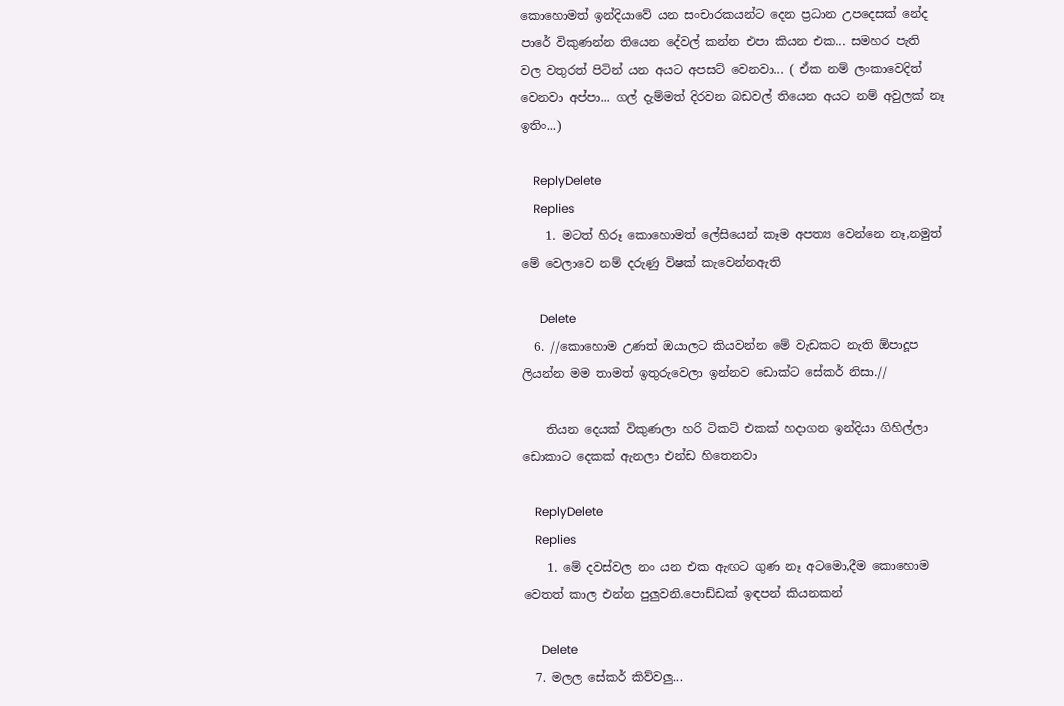කොහොමත් ඉන්දියාවේ යන සංචාරකයන්ට දෙන ප්‍රධාන උපදෙසක් නේද පාරේ විකුණන්න තියෙන දේවල් කන්න එපා කියන එක... සමහර පැති වල වතුරත් පිටින් යන අයට අපසට් වෙනවා... ( ඒක නම් ලංකාවෙදිත් වෙනවා අප්පා... ගල් දැම්මත් දිරවන බඩවල් තියෙන අයට නම් අවුලක් නෑ ඉතිං...)

    ReplyDelete
    Replies
    1. මටත් හිරූ කොහොමත් ලේසියෙන් කෑම අපත්‍ය වෙන්නෙ නෑ,නමුත් මේ වෙලාවෙ නම් දරුණු විෂක් කැවෙන්නඇති

      Delete
  6. //කොහොම උණත් ඔයාලට කියවන්න මේ වැඩකට නැති ඕපාදූප ලියන්න මම තාමත් ඉතුරුවෙලා ඉන්නව ඩොක්ට සේකර් නිසා.//

    තියන දෙයක් විකුණලා හරි ටිකට් එකක් හදාගන ඉන්දියා ගිහිල්ලා ඩොකාට දෙකක් ඇනලා එන්ඩ හිතෙනවා

    ReplyDelete
    Replies
    1. මේ දවස්වල නං යන එක ඇඟට ගුණ නෑ අටමො,දීම කොහොම වෙතත් කාල එන්න පුලුවනි.පොඩ්ඩක් ඉඳපන් කියනකන්

      Delete
  7. මලල සේකර් කිව්වලු...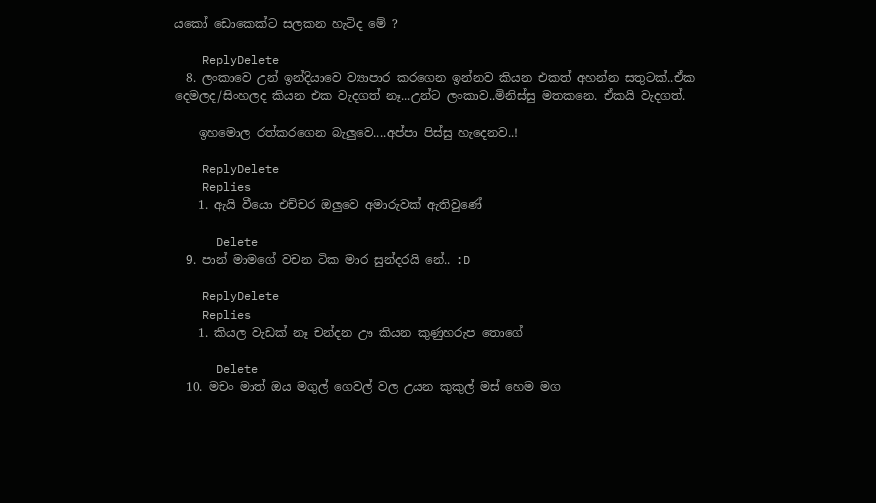යකෝ ඩොකෙක්ට සලකන හැටිද මේ ?

    ReplyDelete
  8. ලංකාවෙ උන් ඉන්දියාවෙ ව්‍යාපාර කරගෙන ඉන්නව කියන එකත් අහන්න සතුටක්..ඒක දෙමලද/සිංහලද කියන එක වැදගත් නෑ...උන්ට ලංකාව..මිනිස්සු මතකනෙ. ඒකයි වැදගත්.

    ඉහමොල රත්කරගෙන බැලුවෙ....අප්පා පිස්සු හැදෙනව..!

    ReplyDelete
    Replies
    1. ඇයි වීයො එච්චර ඔලුවෙ අමාරුවක් ඇතිවුණේ

      Delete
  9. පාන් මාමගේ වචන ටික මාර සුන්දරයි නේ.. :D

    ReplyDelete
    Replies
    1. කියල වැඩක් නෑ චන්දන ඌ කියන කුණුහරුප තොගේ

      Delete
  10. මචං මාත් ඔය මගුල් ගෙවල් වල උයන කුකුල් මස් හෙම මග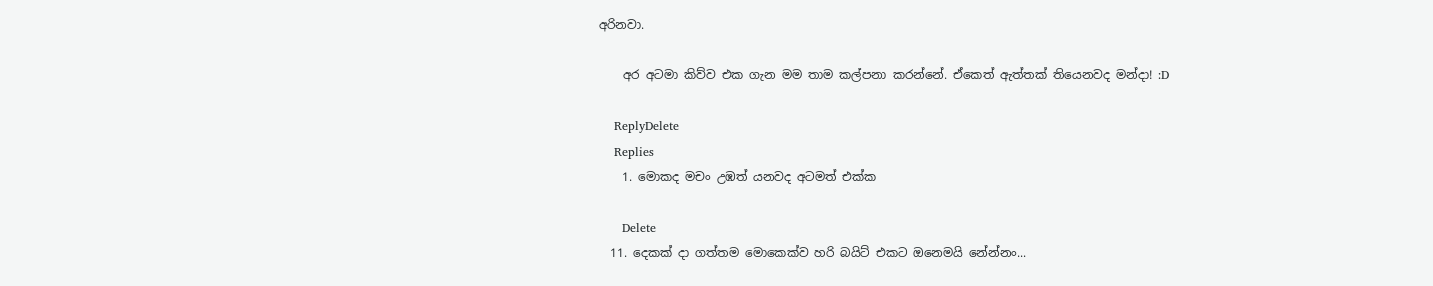අරිනවා.

    අර අටමා කිව්ව එක ගැන මම තාම කල්පනා කරන්නේ. ඒකෙත් ඇත්තක් තියෙනවද මන්දා! :D

    ReplyDelete
    Replies
    1. මොකද මචං උඹත් යනවද අටමත් එක්ක

      Delete
  11. දෙකක් දා ගත්තම මොකෙක්ව හරි බයිට් එකට ඔනෙමයි නේන්නං...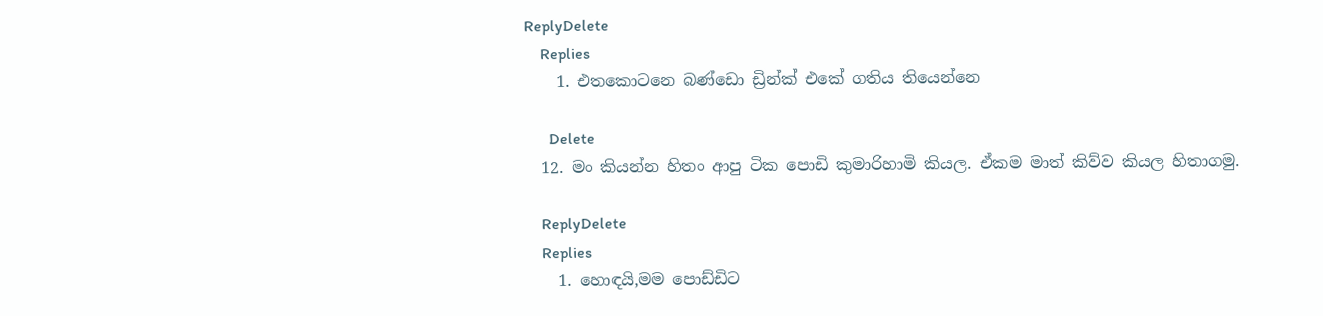ReplyDelete
    Replies
    1. එතකොටනෙ බණ්ඩො ඩ්‍රින්ක් එකේ ගතිය තියෙන්නෙ

      Delete
  12. මං කියන්න හිතං ආපු ටික පොඩි කුමාරිහාමි කියල. ඒකම මාත් කිව්ව කියල හිතාගමු.

    ReplyDelete
    Replies
    1. හොඳයි,මම පොඩ්ඩිට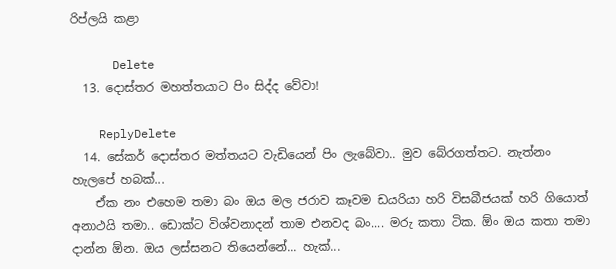රිප්ලයි කළා

      Delete
  13. දොස්තර මහත්තයාට පිං සිද්ද වේවා!

    ReplyDelete
  14. සේකර් දොස්තර මත්තයට වැඩියෙන් පිං ලැබේවා.. මුව බේරගත්තට. නැත්නං හැලපේ හබක්...
    ඒක නං එහෙම තමා බං ඔය මල ජරාව කෑවම ඩයරියා හරි විසබීජයක් හරි ගියොත් අනාථයි තමා.. ඩොක්ට විශ්වනාදන් තාම එනවද බං.... මරු කතා ටික. ඕං ඔය කතා තමා දාන්න ඕන. ඔය ලස්සනට තියෙන්නේ... හැක්...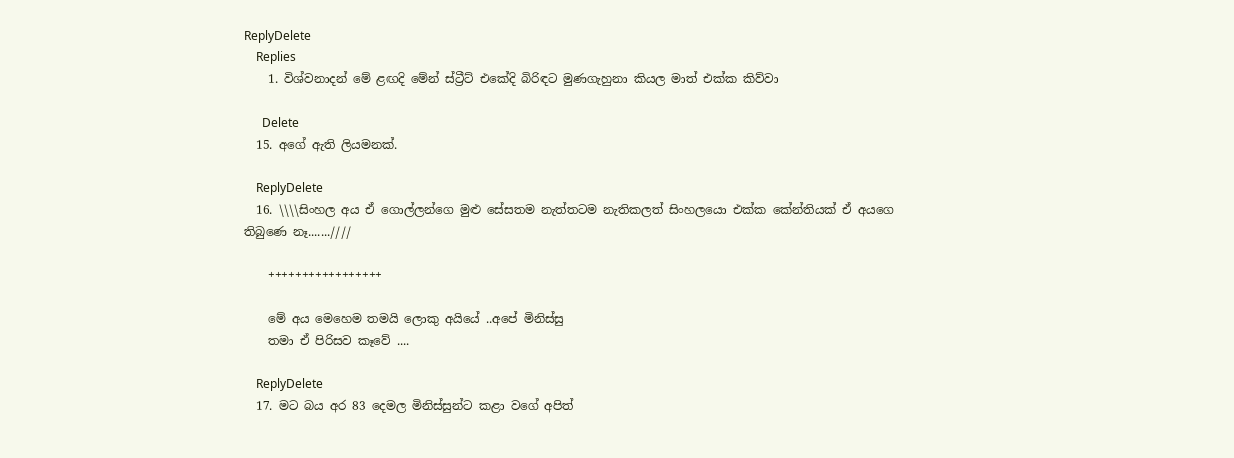ReplyDelete
    Replies
    1. විශ්වනාදන් මේ ළඟදි මේන් ස්ට්‍රීට් එකේදි බිරිඳට මුණගැහුනා කියල මාත් එක්ක කිව්වා

      Delete
  15. අගේ ඇති ලියමනක්.

    ReplyDelete
  16. \\\\සිංහල අය ඒ ගොල්ලන්ගෙ මුළු සේසතම නැත්තටම නැතිකලත් සිංහලයො එක්ක කේන්තියක් ඒ අයගෙ තිබුණෙ නෑ.......////

    +++++++++++++++++

    මේ අය මෙහෙම තමයි ලොකු අයියේ ..අපේ මිනිස්සු
    තමා ඒ පිරිසව කෑවේ ....

    ReplyDelete
  17. මට බය අර 83 දෙමල මිනිස්සුන්ට කළා වගේ අපිත්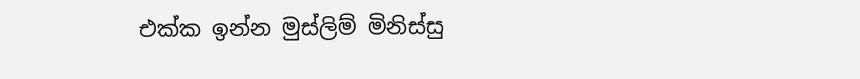එක්ක ඉන්න මුස්ලිම් මිනිස්සු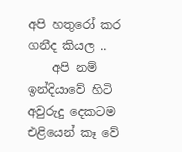අපි හතුරෝ කර ගනීද කියල ..
    අපි නම් ඉන්දියාවේ හිටි අවුරුදු දෙකටම එළියෙන් කෑ වේ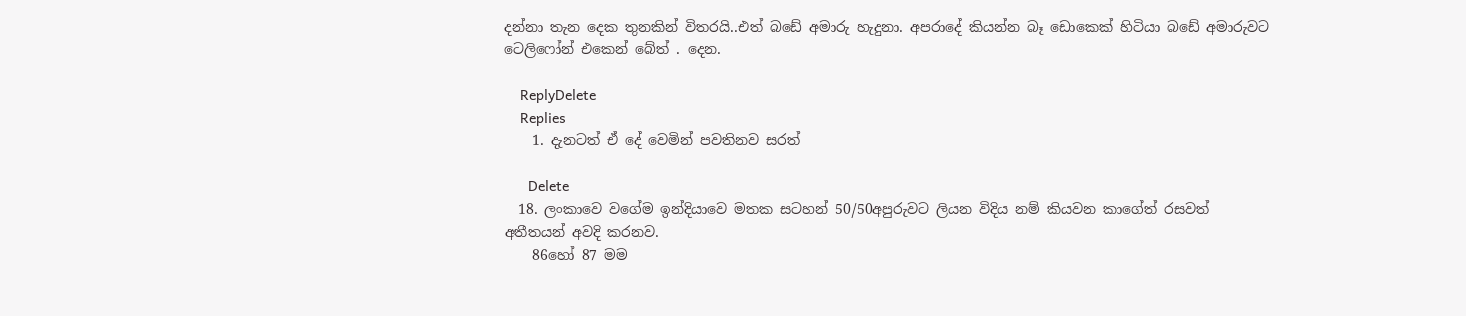දන්නා තැන දෙක තුනකින් විතරයි..එත් බඩේ අමාරු හැදුනා. අපරාදේ කියන්න බෑ ඩොකෙක් හිටියා බඩේ අමාරුවට ටෙලිෆෝන් එකෙන් බේත් . දෙන.

    ReplyDelete
    Replies
    1. දැනටත් ඒ දේ වෙමින් පවතිනව සරත්

      Delete
  18. ලංකාවෙ වගේම ඉන්දියාවෙ මතක සටහන් 50/50අපුරුවට ලියන විදිය නම් කියවන කාගේත් රසවත් අතීතයන් අවදි කරනව.
    86හෝ 87 මම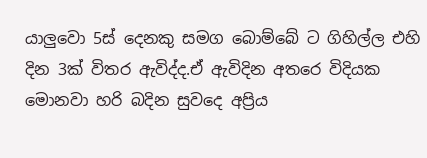යාලුවො 5ස් දෙනකු සමග බොම්බේ ට ගිහිල්ල එහි දින 3ක් විතර ඇවිද්ද.ඒ ඇවිදින අතරෙ විදියක මොනවා හරි බදින සුවදෙ අප්‍රිය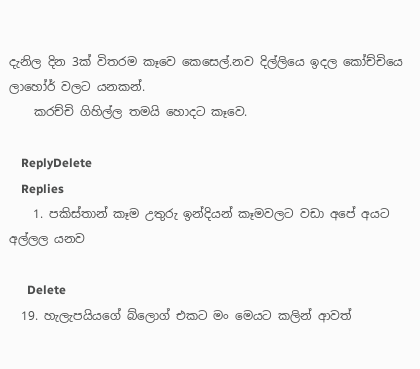දැනිල දින 3ක් විතරම කෑවෙ කෙසෙල්.නව දිල්ලියෙ ඉදල කෝච්චියෙ ලාහෝර් වලට යනකන්.
    කරච්චි ගිහිල්ල තමයි හොදට කෑවෙ.

    ReplyDelete
    Replies
    1. පකිස්තාන් කෑම උතුරු ඉන්දියන් කෑමවලට වඩා අපේ අයට අල්ලල යනව

      Delete
  19. හැලැපයියගේ බ්ලොග් එකට මං මෙයට කලින් ආවත්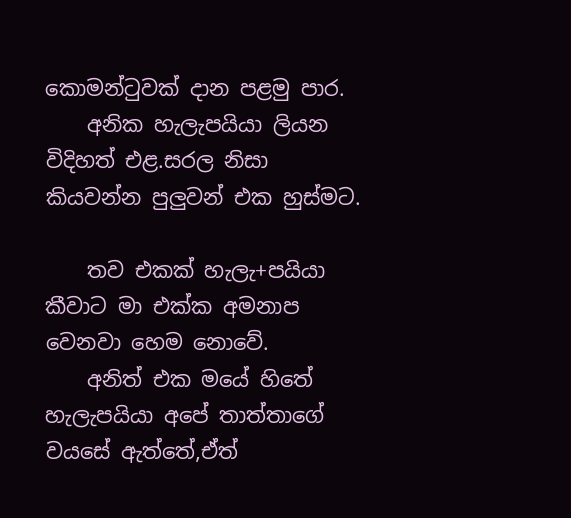කොමන්ටුවක් දාන පළමු පාර.
    අනික හැලැපයියා ලියන විදිහත් එළ.සරල නිසා කියවන්න පුලුවන් එක හුස්මට.

    තව එකක් හැලැ+පයියා කීවාට මා එක්ක අමනාප වෙනවා හෙම නොවේ.
    අනිත් එක මයේ හිතේ හැලැපයියා අපේ තාත්තාගේ වයසේ ඇත්තේ,ඒත්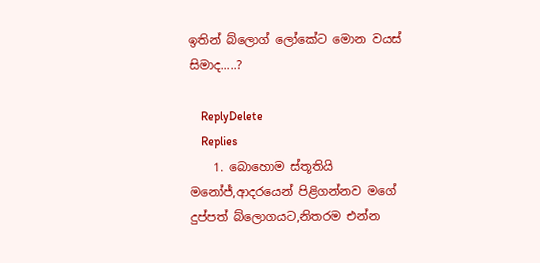ඉතින් බ්ලොග් ලෝකේට මොන වයස් සිමාද.....?

    ReplyDelete
    Replies
    1. බොහොම ස්තූතියි මනෝජ්,ආදරයෙන් පිළිගන්නව මගේ දුප්පත් බ්ලොගයට,නිතරම එන්න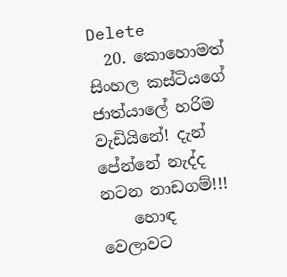Delete
  20. කොහොමත් සිංහල කස්ටියගේ ජාත්යාලේ හරිම වැඩියිනේ! දැන් පේන්නේ නැද්ද නටන නාඩගම්!!!
    හොඳ වෙලාවට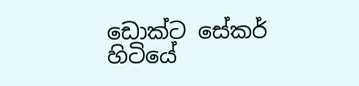ඩොක්ට සේකර් හිටියේ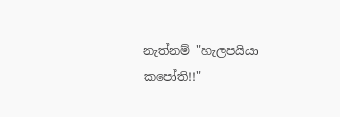නැත්නම් "හැලපයියා කපෝති!!"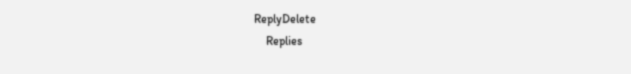ReplyDelete
    Replies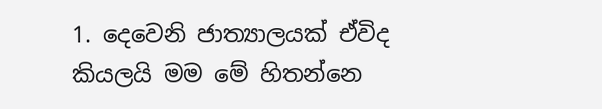1. දෙවෙනි ජාත්‍යාලයක් ඒවිද කියලයි මම මේ හිතන්නෙ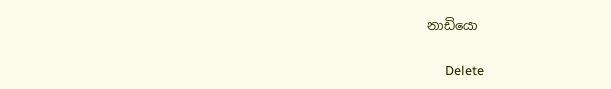නාඩියො

      Delete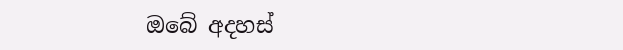ඔබේ අදහස්